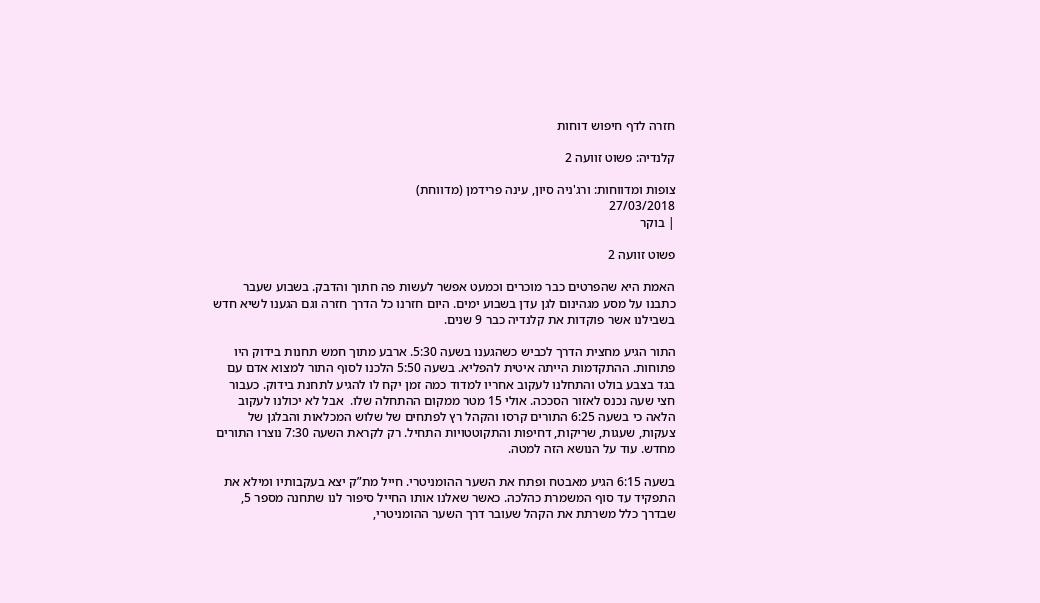חזרה לדף חיפוש דוחות

קלנדיה: פשוט זוועה 2

צופות ומדווחות: ורג'ניה סיון, עינה פרידמן (מדווחת)
27/03/2018
| בוקר

פשוט זוועה 2

האמת היא שהפרטים כבר מוכרים וכמעט אפשר לעשות פה חתוך והדבק. בשבוע שעבר כתבנו על מסע מגהינום לגן עדן בשבוע ימים. היום חזרנו כל הדרך חזרה וגם הגענו לשיא חדש בשבילנו אשר פוקדות את קלנדיה כבר 9 שנים.

התור הגיע מחצית הדרך לכביש כשהגענו בשעה 5:30. ארבע מתוך חמש תחנות בידוק היו פתוחות. ההתקדמות הייתה איטית להפליא. בשעה 5:50 הלכנו לסוף התור למצוא אדם עם בגד בצבע בולט והתחלנו לעקוב אחריו למדוד כמה זמן יקח לו להגיע לתחנת בידוק. כעבור חצי שעה נכנס לאזור הסככה. אולי 15 מטר ממקום ההתחלה שלו.  אבל לא יכולנו לעקוב הלאה כי בשעה 6:25 התורים קרסו והקהל רץ לפתחים של שלוש המכלאות והבלגן של צעקות, שעגות, שריקות, דחיפות והתקוטטויות התחיל. רק לקראת השעה 7:30 נוצרו התורים מחדש. עוד על הנושא הזה למטה.

בשעה 6:15 הגיע מאבטח ופתח את השער ההומניטרי. חייל מת”ק יצא בעקבותיו ומילא את התפקיד עד סוף המשמרת כהלכה. כאשר שאלנו אותו החייל סיפור לנו שתחנה מספר 5, שבדרך כלל משרתת את הקהל שעובר דרך השער ההומניטרי,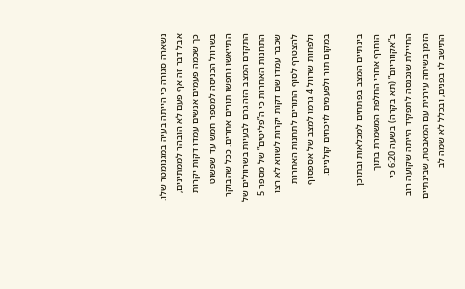נשארה סגורה כי הייתה בעיה במגנומטר שלו. אבל דבר זה אף פעם לא הובהר לממתינים, כך שכמה פעמים אנשים עמדו דקות יקרות בשרוול הכניסה למספר חמש עד שפשוט התייאשו וחפשו תורים אחרים. ככל שהבוקר התקדם המצב הזה גרם לבעיות בשרוולים של התחנות האחרות כי ה”פליטים” של מספר 5 שכבר עמדו שם דקות יקרות לשווא לא רצו להצטרף לסוף התורים לתחנות האחרות ולפחות שרוול 4 גרמו למצב של אספסוף במקום תור ולפעמים לויכחים קולניים.

בינתיים המצב בפתחים למכלאות ובתוכן הוחרף אחרי החלפת המשמרת בתוך ב”אקווריום” (תא בקרה) בשעה 6:20 כי החיילת שנכנסה לתפקיד הייתה שקועה רוב הזמן בשיחה עירנית עם המאבטח, שבינתיים התישב לו בפנים, ובכלל לא שמה לב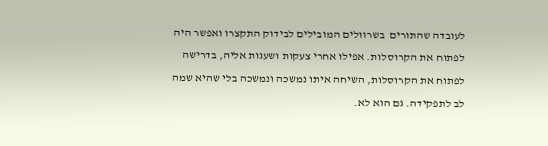לעובדה שהתורים  בשרוולים המובילים לבידוק התקצרו ואפשר היה לפתוח את הקרוסלות. אפילו אחרי צעקות ושעגות אליה, בדרישה לפתוח את הקרוסלות, השיחה איתו נמשכה ונמשכה בלי שהיא שמה לב לתפקידה. גם הוא לא.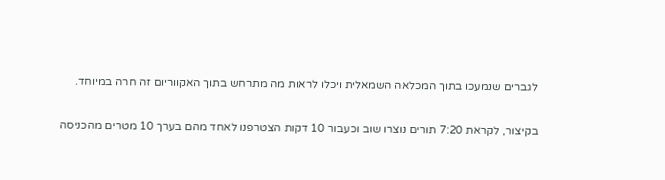לגברים שנמעכו בתוך המכלאה השמאלית ויכלו לראות מה מתרחש בתוך האקווריום זה חרה במיוחד.

בקיצור, לקראת 7:20 תורים נוצרו שוב וכעבור 10 דקות הצטרפנו לאחד מהם בערך 10 מטרים מהכניסה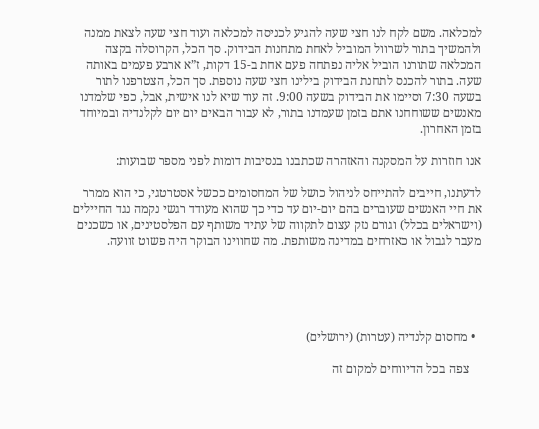למכלאה. משם לקח לנו חצי שעה להגיע לכניסה למכלאה ועוד חצי שעה לצאת ממנה ולהמשיך בתור לשרוול המוביל לאחת מתחנות הבידוק. סך הכל, הקרוסלה בקצה המכלאה שתורנו הוביל אליה נפתחה פעם אחת ב-15 דקות, ז”א ארבע פעמים באותה שעה. בתור להכנס לתחנת הבידוק בילינו חצי שעה נוספת. סך הכל, הצטרפנו לתור בשעה 7:30 וסיימו את הבידוק בשעה 9:00. זה עוד שיא לנו אישית, אבל, כפי שלמדנו מאנשים ששוחחנו אתם בזמן שעמדנו בתור, לא עבור הבאים יום יום לקלנדיה ובמיוחד בזמן האחרון.

אנו חוזרות על המסקנה והאזהרה שכתבנו בנסיבות דומות לפני מספר שבועות:

לדעתנו, חייבים להתייחס לניהול כושל של המחסומים ככשל אסטרטגי, כי הוא ממרר את חיי האנשים שעוברים בהם יום-יום עד כדי כך שהוא מעודד רגשי נקמה נגד החיילים (וישראלים בכלל) וגורם נזק עצום לתקווה של עתיד משותף עם הפלסטינים, או כשכנים מעבר לגבול או כאזרחים במדינה משותפת. מה שחווינו הבוקר היה פשוט זוועה.





  • מחסום קלנדיה (עטרות) (ירושלים)

    צפה בכל הדיווחים למקום זה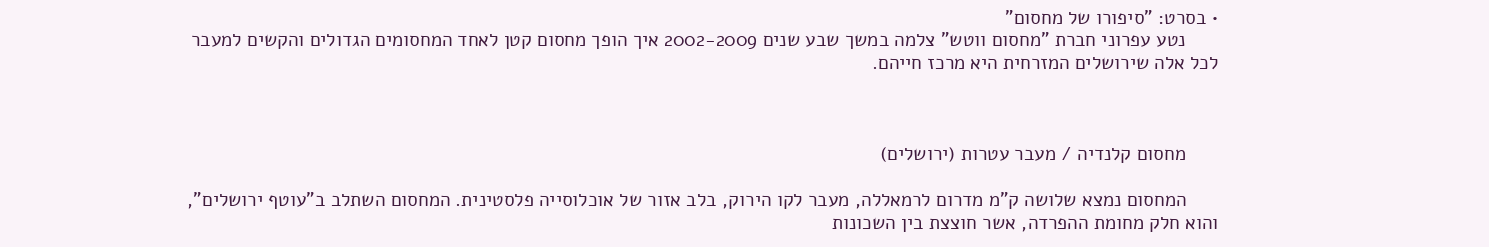• בסרט: "סיפורו של מחסום"
      נטע עפרוני חברת "מחסום ווטש" צלמה במשך שבע שנים 2002-2009 איך הופך מחסום קטן לאחד המחסומים הגדולים והקשים למעבר לכל אלה שירושלים המזרחית היא מרכז חייהם.



      מחסום קלנדיה / מעבר עטרות (ירושלים)

      המחסום נמצא שלושה ק"מ מדרום לרמאללה, מעבר לקו הירוק, בלב אזור של אוכלוסייה פלסטינית. המחסום השתלב ב"עוטף ירושלים", והוא חלק מחומת ההפרדה, אשר חוצצת בין השכונות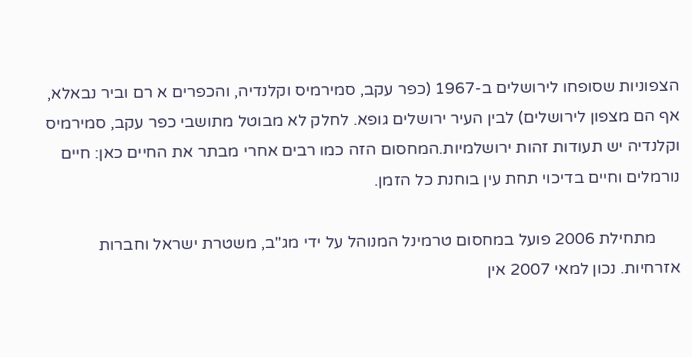הצפוניות שסופחו לירושלים ב-1967 (כפר עקב, סמירמיס וקלנדיה, והכפרים א רם וביר נבאלא, אף הם מצפון לירושלים) לבין העיר ירושלים גופא. לחלק לא מבוטל מתושבי כפר עקב, סמירמיס וקלנדיה יש תעודות זהות ירושלמיות.המחסום הזה כמו רבים אחרי מבתר את החיים כאן: חיים נורמלים וחיים בדיכוי תחת עין בוחנת כל הזמן.

      מתחילת 2006 פועל במחסום טרמינל המנוהל על ידי מג"ב, משטרת ישראל וחברות אזרחיות. נכון למאי 2007 אין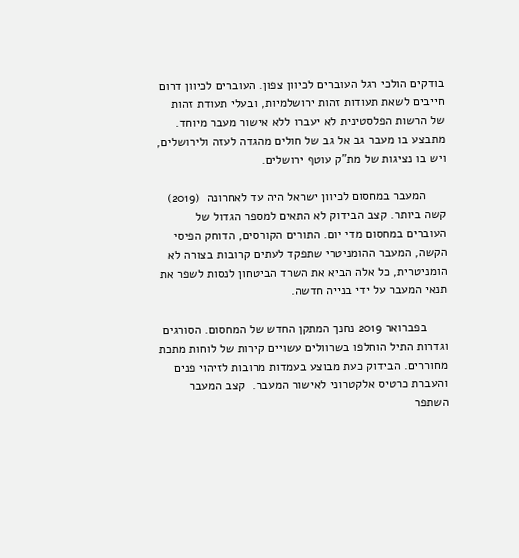בודקים הולכי רגל העוברים לכיוון צפון. העוברים לכיוון דרום חייבים לשאת תעודות זהות ירושלמיות, ובעלי תעודת זהות של הרשות הפלסטינית לא יעברו ללא אישור מעבר מיוחד. מתבצע בו מעבר גב אל גב של חולים מהגדה לעזה ולירושלים, ויש בו נציגות של מת"ק עוטף ירושלים.

      המעבר במחסום לכיוון ישראל היה עד לאחרונה  (2019) קשה ביותר. קצב הבידוק לא התאים למספר הגדול של העוברים במחסום מדי יום. התורים הקורסים, הדוחק הפיסי הקשה, המעבר ההומניטרי שתפקד לעתים קרובות בצורה לא הומניטרית, כל אלה הביא את השרד הביטחון לנסות לשפר את תנאי המעבר על ידי בנייה חדשה.

      בפברואר 2019 נחנך המתקן החדש של המחסום. הסורגים וגדרות התיל הוחלפו בשרוולים עשויים קירות של לוחות מתכת מחוררים. הבידוק כעת מבוצע בעמדות מרובות לזיהוי פנים והעברת כרטיס אלקטרוני לאישור המעבר.  קצב המעבר השתפר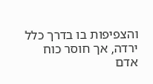והצפיפות בו בדרך כלל ירדה, אך חוסר כוח אדם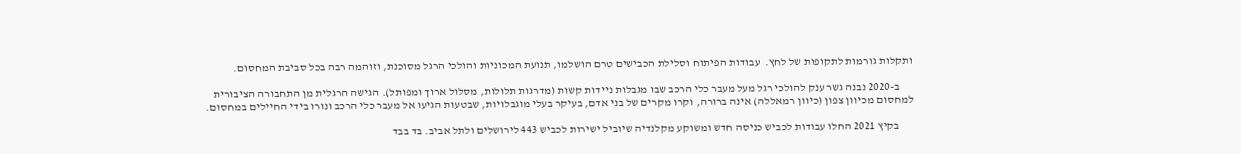ותקלות גורמות לתקופות של לחץ.  עבודות הפיתוח וסלילת הכבישים טרם הושלמו, תנועת המכוניות והולכי הרגל מסוכנת, וזוהמה רבה בכל סביבת המחסום.

      ב-2020 נבנה גשר ענק להולכי רגל מעל מעבר כלי הרכב שבו מגבלות ניידות קשות (מדרגות תלולות, מסלול ארוך ומפותל). הגישה הרגלית מן התחבורה הציבורית למחסום מכיוון צפון (כיוון רמאללה) אינה ברורה, וקרו מקרים של בני אדם, בעיקר בעלי מוגבלויות, שבטעות הגיעו אל מעבר כלי הרכב ונורו בידי החיילים במחסום.

      בקיץ 2021 החלו עבודות לכביש כניסה חדש ומשוקע מקלנדיה שיוביל ישירות לכביש 443 לירושלים ולתל אביב. בד בבד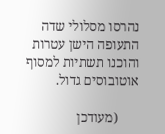נהרסו מסלולי שדה התעופה הישן עטרות והוכנו תשתיות למסוף אוטובוסים גדול.

      (מעודכן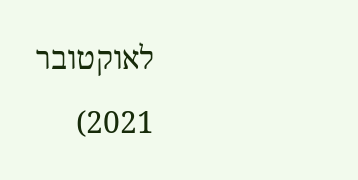לאוקטובר 2021)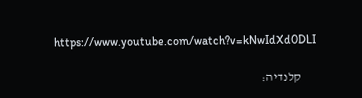https://www.youtube.com/watch?v=kNwIdXd0DLI

      קלנדיה: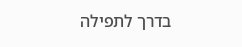בדרך לתפילה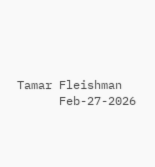Tamar Fleishman
      Feb-27-2026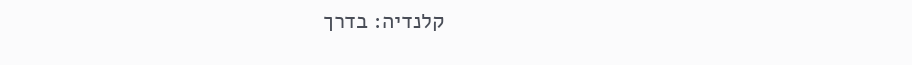קלנדיה: בדרך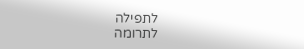לתפילה
לתרומה